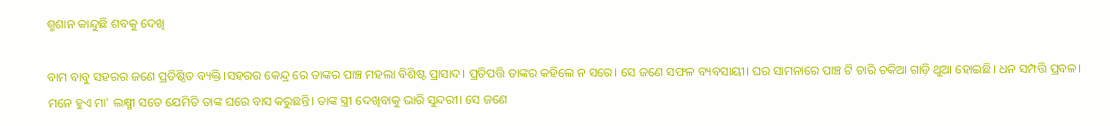ଶ୍ମଶାନ କାନ୍ଦୁଛି ଶବକୁ ଦେଖି

ବାମ ବାବୁ ସହରର ଜଣେ ପ୍ରତିଷ୍ଠିତ ବ୍ୟକ୍ତି।ସହରର କେନ୍ଦ୍ର ରେ ତାଙ୍କର ପାଞ୍ଚ ମହଲା ବିଶିଷ୍ଟ ପ୍ରାସାଦ। ପ୍ରତିପତ୍ତି ତାଙ୍କର କହିଲେ ନ ସରେ। ସେ ଜଣେ ସଫଳ ବ୍ୟବସାୟୀ। ଘର ସାମନାରେ ପାଞ୍ଚ ଟି ଚାରି ଚକିଆ ଗାଡ଼ି ଥୁଆ ହୋଇଛି। ଧନ ସମ୍ପତ୍ତି ପ୍ରବଳ। ମନେ ହୁଏ ମା' ଲକ୍ଷ୍ମୀ ସତେ ଯେମିତି ତାଙ୍କ ଘରେ ବାସ କରୁଛନ୍ତି। ତାଙ୍କ ସ୍ତ୍ରୀ ଦେଖିବାକୁ ଭାରି ସୁନ୍ଦରୀ। ସେ ଜଣେ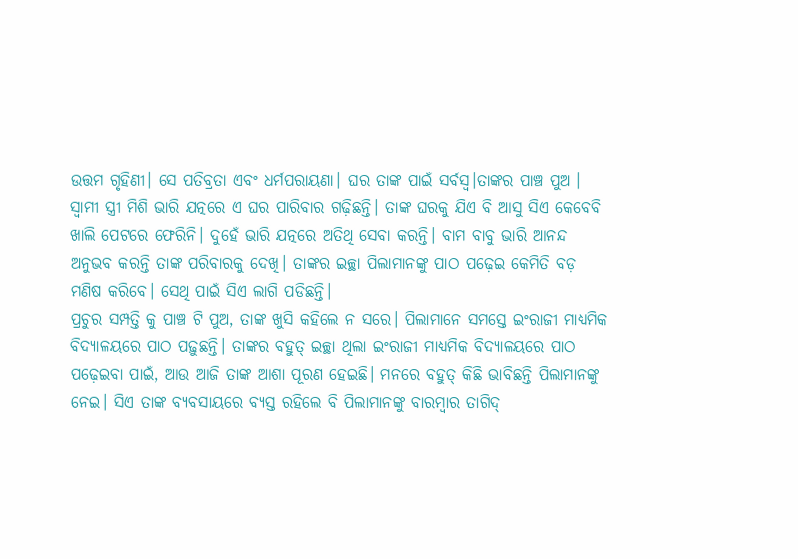ଉତ୍ତମ ଗୃହିଣୀ। ସେ ପତିବ୍ରତା ଏବଂ ଧର୍ମପରାୟଣା। ଘର ତାଙ୍କ ପାଇଁ ସର୍ବସ୍ୱ।ତାଙ୍କର ପାଞ୍ଚ ପୁଅ । ସ୍ବାମୀ ସ୍ତ୍ରୀ ମିଶି ଭାରି ଯତ୍ନରେ ଏ ଘର ପାରିବାର ଗଢ଼ିଛନ୍ତି। ତାଙ୍କ ଘରକୁ ଯିଏ ବି ଆସୁ ସିଏ କେବେବି ଖାଲି ପେଟରେ ଫେରିନି। ଦୁହେଁ ଭାରି ଯତ୍ନରେ ଅତିଥି ସେବା କରନ୍ତି। ବାମ ବାବୁ ଭାରି ଆନନ୍ଦ ଅନୁଭବ କରନ୍ତି ତାଙ୍କ ପରିବାରକୁ ଦେଖି। ତାଙ୍କର ଇଚ୍ଛା ପିଲାମାନଙ୍କୁ ପାଠ ପଢ଼େଇ କେମିତି ବଡ଼ ମଣିଷ କରିବେ। ସେଥି ପାଇଁ ସିଏ ଲାଗି ପଡିଛନ୍ତି।
ପ୍ରଚୁର ସମ୍ପତ୍ତି କୁ ପାଞ୍ଚ ଟି ପୁଅ, ତାଙ୍କ ଖୁସି କହିଲେ ନ ସରେ। ପିଲାମାନେ ସମସ୍ତେ ଇଂରାଜୀ ମାଧ୍ୟମିକ ବିଦ୍ୟାଳୟରେ ପାଠ ପଢ଼ୁଛନ୍ତି। ତାଙ୍କର ବହୁତ୍ ଇଚ୍ଛା ଥିଲା ଇଂରାଜୀ ମାଧ୍ୟମିକ ବିଦ୍ୟାଳୟରେ ପାଠ ପଢ଼େଇବା ପାଇଁ, ଆଉ ଆଜି ତାଙ୍କ ଆଶା ପୂରଣ ହେଇଛି। ମନରେ ବହୁତ୍ କିଛି ଭାବିଛନ୍ତି ପିଲାମାନଙ୍କୁ ନେଇ। ସିଏ ତାଙ୍କ ବ୍ୟବସାୟରେ ବ୍ୟସ୍ତ ରହିଲେ ବି ପିଲାମାନଙ୍କୁ ବାରମ୍ବାର ତାଗିଦ୍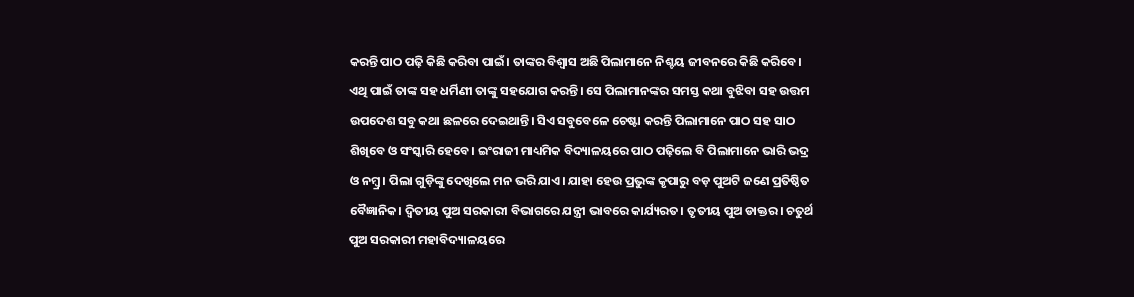କରନ୍ତି ପାଠ ପଢ଼ି କିଛି କରିବା ପାଇଁ। ତାଙ୍କର ବିଶ୍ବାସ ଅଛି ପିଲାମାନେ ନିଶ୍ଚୟ ଜୀବନରେ କିଛି କରିବେ। ଏଥି ପାଇଁ ତାଙ୍କ ସହ ଧର୍ମିଣୀ ତାଙ୍କୁ ସହଯୋଗ କରନ୍ତି। ସେ ପିଲାମାନଙ୍କର ସମସ୍ତ କଥା ବୁଝିବା ସହ ଉତ୍ତମ ଉପଦେଶ ସବୁ କଥା ଛଳରେ ଦେଇଥାନ୍ତି। ସିଏ ସବୁବେଳେ ଚେଷ୍ଟା କରନ୍ତି ପିଲାମାନେ ପାଠ ସହ ସାଠ ଶିଖିବେ ଓ ସଂସ୍କାରି ହେବେ। ଇଂରାଜୀ ମାଧ୍ୟମିକ ବିଦ୍ୟାଳୟରେ ପାଠ ପଢ଼ିଲେ ବି ପିଲାମାନେ ଭାରି ଭଦ୍ର ଓ ନମ୍ବ୍ର। ପିଲା ଗୁଡ଼ିଙ୍କୁ ଦେଖିଲେ ମନ ଭରି ଯାଏ। ଯାହା ହେଉ ପ୍ରଭୁଙ୍କ କୃପାରୁ ବଡ଼ ପୁଅଟି ଜଣେ ପ୍ରତିଷ୍ଠିତ ବୈଜ୍ଞାନିକ। ଦ୍ଵିତୀୟ ପୁଅ ସରକାରୀ ବିଭାଗରେ ଯନ୍ତ୍ରୀ ଭାବରେ କାର୍ଯ୍ୟରତ। ତୃତୀୟ ପୁଅ ଡାକ୍ତର। ଚତୁର୍ଥ ପୁଅ ସରକାରୀ ମହାବିଦ୍ୟାଳୟରେ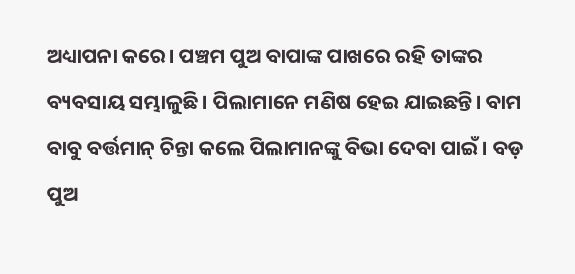ଅଧ୍ୟାପନା କରେ। ପଞ୍ଚମ ପୁଅ ବାପାଙ୍କ ପାଖରେ ରହି ତାଙ୍କର ବ୍ୟବସାୟ ସମ୍ଭାଳୁଛି। ପିଲାମାନେ ମଣିଷ ହେଇ ଯାଇଛନ୍ତି। ବାମ ବାବୁ ବର୍ତ୍ତମାନ୍ ଚିନ୍ତା କଲେ ପିଲାମାନଙ୍କୁ ବିଭା ଦେବା ପାଇଁ। ବଡ଼ ପୁଅ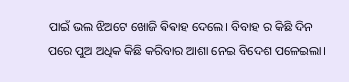ପାଇଁ ଭଲ ଝିଅଟେ ଖୋଜି ଵିଵାହ ଦେଲେ। ବିବାହ ର କିଛି ଦିନ ପରେ ପୁଅ ଅଧିକ କିଛି କରିବାର ଆଶା ନେଇ ବିଦେଶ ପଳେଇଲା।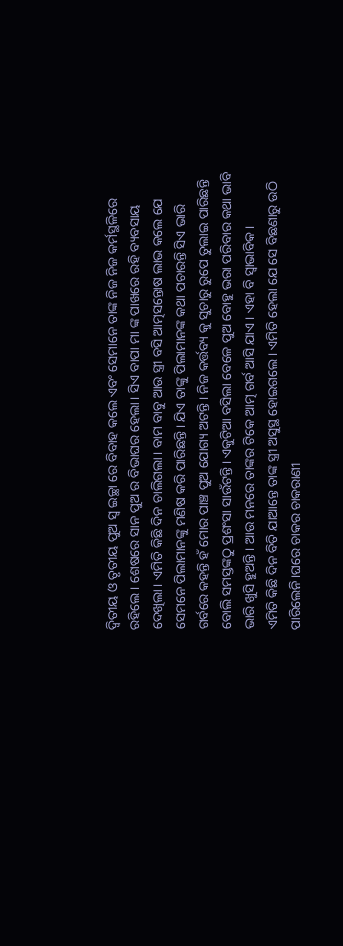ଦ୍ଵିତୀୟ ଓ ତୃତୀୟ ପୁଅ ସ୍ଵ ଇଚ୍ଛା ରେ ବିବାହ କଲେ ଏବଂ ସେମାନେ ତାଙ୍କ ନିଜ ନିଜ କର୍ମସ୍ଥଳିରେ ରହିଲେ। ଶେଷରେ ସାନ ପୁଅ ର ବିଭାଘର ହେଲା। ସିଏ ବାପା ମା ଙ୍କ ପାଖରେ ରହି ବ୍ୟବସାୟ ଦେଖିଲା। ଏମିତି କିଛି ଦିନ ଚାଲିଗଲା। ବାମ ବାବୁ ଆଉ ସ୍ତ୍ରୀ ବସି ଆତ୍ମସନ୍ତୋଷ ଲାଭ କଲେ ଯେ ସେମନେ ପିଲାମାନଙ୍କୁ ମଣିଷ କରି ପାରିଛନ୍ତି। ଯିଏ ତାଙ୍କୁ ପିଲାମାନଙ୍କ କଥା ପଚାରନ୍ତି ସିଏ ଭାରି ଗର୍ବରେ କହନ୍ତି ହଁ ମୋର ପାଞ୍ଚ ପୁଅ ଯୋଗ୍ୟ ଅଟନ୍ତି। ନିଜ କର୍ତ୍ତବ୍ୟ କୁ ସୁଚାରୁ ରୁପେ ତୁଲାଇ ପାରିଛନ୍ତି ବୋଲି ସମସ୍ତଙ୍କଠୁ ପ୍ରଶଂସା ସାଉଁଟନ୍ତି। ଏକୁଟିଆ ବସିଲା ବେଳେ ପୁଅ ବୋହୁ ଭରା ପରିବାର କଥା ଭାବି ଭାରି ଖୁସି ହୁଅନ୍ତି। ଆଉ ମନରେ ତାଙ୍କର ଟିକେ ଆତ୍ମ ଗର୍ବ ଆସି ଯାଏ। ଏହା ବି ସ୍ବାଭାବିକ।
ଏମିତି କିଛି ଦିନ ବିତି ଯାଆନ୍ତେ ତାଙ୍କ ସ୍ତ୍ରୀ ଅସୁସ୍ଥ ହୋଇଗଲେ। ଏମିତି ହେଲା ଯେ ସେ ବିଛଣାରୁ ଉଠି ପାରିଲେନି।ଘରେ ଚାକର ଚାକରାଣୀ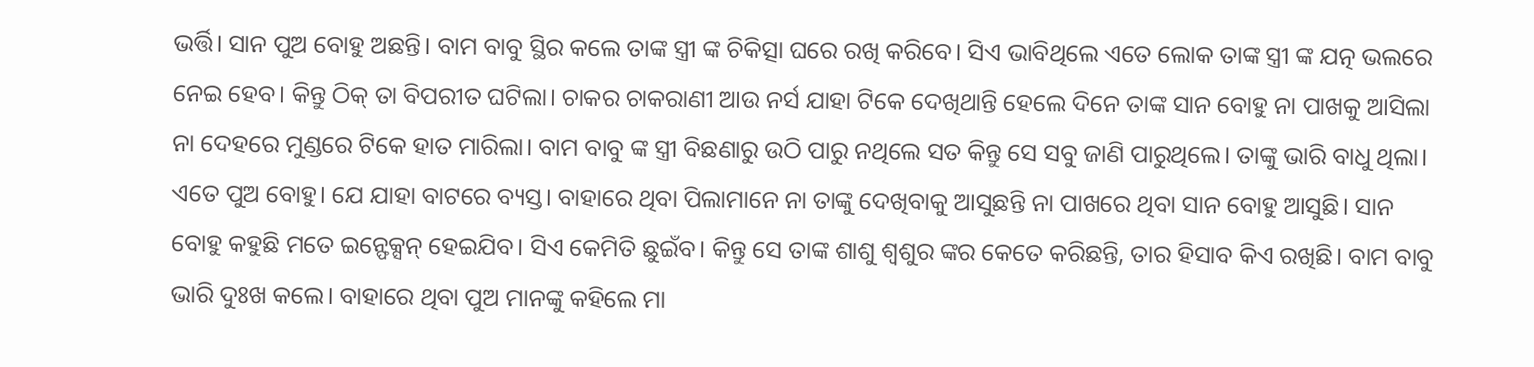ଭର୍ତ୍ତି। ସାନ ପୁଅ ବୋହୁ ଅଛନ୍ତି। ବାମ ବାବୁ ସ୍ଥିର କଲେ ତାଙ୍କ ସ୍ତ୍ରୀ ଙ୍କ ଚିକିତ୍ସା ଘରେ ରଖି କରିବେ। ସିଏ ଭାବିଥିଲେ ଏତେ ଲୋକ ତାଙ୍କ ସ୍ତ୍ରୀ ଙ୍କ ଯତ୍ନ ଭଲରେ ନେଇ ହେବ। କିନ୍ତୁ ଠିକ୍ ତା ବିପରୀତ ଘଟିଲା। ଚାକର ଚାକରାଣୀ ଆଉ ନର୍ସ ଯାହା ଟିକେ ଦେଖିଥାନ୍ତି ହେଲେ ଦିନେ ତାଙ୍କ ସାନ ବୋହୁ ନା ପାଖକୁ ଆସିଲା ନା ଦେହରେ ମୁଣ୍ଡରେ ଟିକେ ହାତ ମାରିଲା। ବାମ ବାବୁ ଙ୍କ ସ୍ତ୍ରୀ ବିଛଣାରୁ ଉଠି ପାରୁ ନଥିଲେ ସତ କିନ୍ତୁ ସେ ସବୁ ଜାଣି ପାରୁଥିଲେ। ତାଙ୍କୁ ଭାରି ବାଧୁ ଥିଲା। ଏତେ ପୁଅ ବୋହୁ। ଯେ ଯାହା ବାଟରେ ବ୍ୟସ୍ତ। ବାହାରେ ଥିବା ପିଲାମାନେ ନା ତାଙ୍କୁ ଦେଖିବାକୁ ଆସୁଛନ୍ତି ନା ପାଖରେ ଥିବା ସାନ ବୋହୁ ଆସୁଛି। ସାନ ବୋହୁ କହୁଛି ମତେ ଇନ୍ଫେକ୍ସନ୍ ହେଇଯିବ। ସିଏ କେମିତି ଛୁଇଁବ। କିନ୍ତୁ ସେ ତାଙ୍କ ଶାଶୁ ଶ୍ୱଶୁର ଙ୍କର କେତେ କରିଛନ୍ତି, ତାର ହିସାବ କିଏ ରଖିଛି। ବାମ ବାବୁ ଭାରି ଦୁଃଖ କଲେ। ବାହାରେ ଥିବା ପୁଅ ମାନଙ୍କୁ କହିଲେ ମା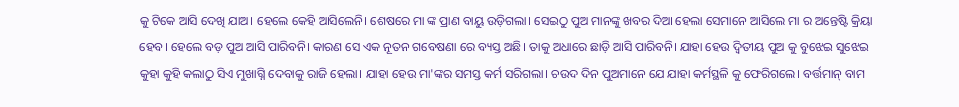କୁ ଟିକେ ଆସି ଦେଖି ଯାଅ। ହେଲେ କେହି ଆସିଲେନି। ଶେଷରେ ମା ଙ୍କ ପ୍ରାଣ ବାୟୁ ଉଡ଼ିଗଲା। ସେଇଠୁ ପୁଅ ମାନଙ୍କୁ ଖବର ଦିଆ ହେଲା ସେମାନେ ଆସିଲେ ମା ର ଅନ୍ତେଷ୍ଟି କ୍ରିୟା ହେବ। ହେଲେ ବଡ଼ ପୁଅ ଆସି ପାରିବନି। କାରଣ ସେ ଏକ ନୂତନ ଗବେଷଣା ରେ ବ୍ୟସ୍ତ ଅଛି। ତାକୁ ଅଧାରେ ଛାଡ଼ି ଆସି ପାରିବନି। ଯାହା ହେଉ ଦ୍ଵିତୀୟ ପୁଅ କୁ ବୁଝେଇ ସୁଝେଇ କୁହା କୁହି କଲାଠୁ ସିଏ ମୁଖାଗ୍ନି ଦେବାକୁ ରାଜି ହେଲା। ଯାହା ହେଉ ମା'ଙ୍କର ସମସ୍ତ କର୍ମ ସରିଗଲା। ଚଉଦ ଦିନ ପୁଅମାନେ ଯେ ଯାହା କର୍ମସ୍ଥଳି କୁ ଫେରିଗଲେ। ବର୍ତ୍ତମାନ୍ ବାମ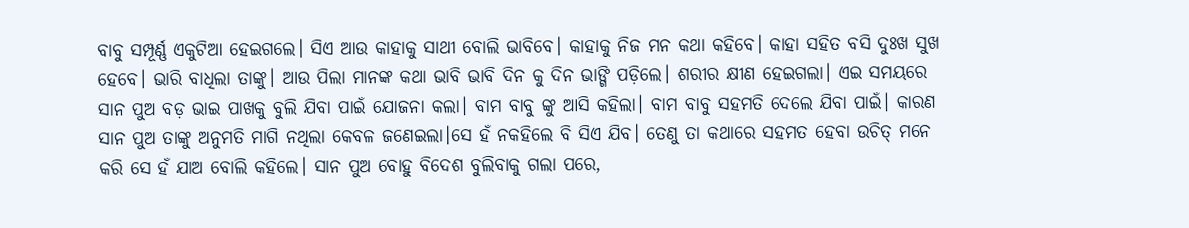ବାବୁ ସମ୍ପୂର୍ଣ୍ଣ ଏକୁଟିଆ ହେଇଗଲେ। ସିଏ ଆଉ କାହାକୁ ସାଥୀ ବୋଲି ଭାବିବେ। କାହାକୁ ନିଜ ମନ କଥା କହିବେ। କାହା ସହିତ ବସି ଦୁଃଖ ସୁଖ ହେବେ। ଭାରି ବାଧିଲା ତାଙ୍କୁ। ଆଉ ପିଲା ମାନଙ୍କ କଥା ଭାବି ଭାବି ଦିନ କୁ ଦିନ ଭାଙ୍ଗି ପଡ଼ିଲେ। ଶରୀର କ୍ଷୀଣ ହେଇଗଲା। ଏଇ ସମୟରେ ସାନ ପୁଅ ବଡ଼ ଭାଇ ପାଖକୁ ବୁଲି ଯିବା ପାଇଁ ଯୋଜନା କଲା। ବାମ ବାବୁ ଙ୍କୁ ଆସି କହିଲା। ବାମ ବାବୁ ସହମତି ଦେଲେ ଯିବା ପାଇଁ। କାରଣ ସାନ ପୁଅ ତାଙ୍କୁ ଅନୁମତି ମାଗି ନଥିଲା କେବଳ ଜଣେଇଲା।ସେ ହଁ ନକହିଲେ ବି ସିଏ ଯିବ। ତେଣୁ ତା କଥାରେ ସହମତ ହେବା ଉଚିତ୍ ମନେ କରି ସେ ହଁ ଯାଅ ବୋଲି କହିଲେ। ସାନ ପୁଅ ବୋହୁ ବିଦେଶ ବୁଲିବାକୁ ଗଲା ପରେ,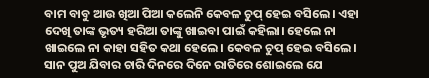ବାମ ବାବୁ ଆଉ ଖିଆ ପିଆ କଲେନି କେବଳ ଚୁପ୍ ହେଇ ବସିଲେ। ଏହା ଦେଖି ତାଙ୍କ ଭୃତ୍ୟ ହରିଆ ତାଙ୍କୁ ଖାଇବା ପାଇଁ କହିଲା। ହେଲେ ନା ଖାଇଲେ ନା କାହା ସହିତ କଥା ହେଲେ। କେବଳ ଚୁପ୍ ହେଇ ବସିଲେ। ସାନ ପୁଅ ଯିବାର ଚାରି ଦିନରେ ଦିନେ ରାତିରେ ଶୋଇଲେ ଯେ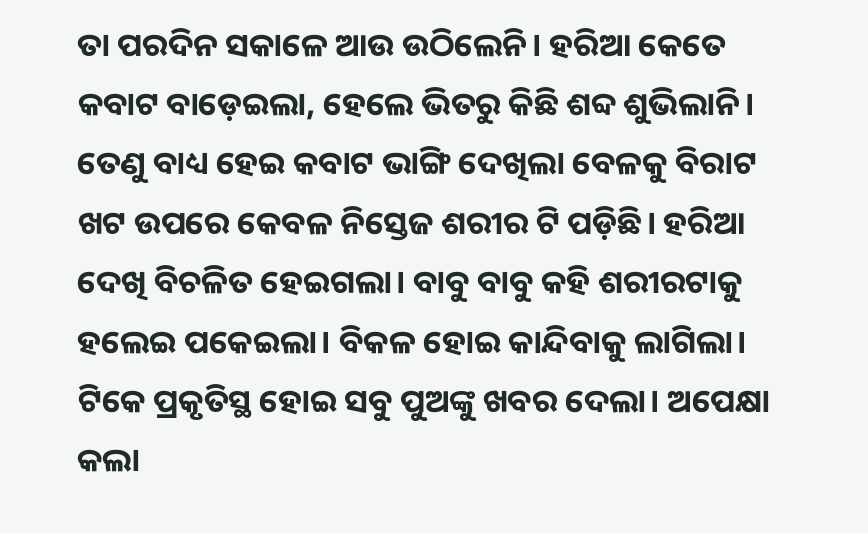ତା ପରଦିନ ସକାଳେ ଆଉ ଉଠିଲେନି। ହରିଆ କେତେ କବାଟ ବାଡ଼େଇଲା, ହେଲେ ଭିତରୁ କିଛି ଶବ୍ଦ ଶୁଭିଲାନି। ତେଣୁ ବାଧ୍ୟ ହେଇ କବାଟ ଭାଙ୍ଗି ଦେଖିଲା ବେଳକୁ ବିରାଟ ଖଟ ଉପରେ କେବଳ ନିସ୍ତେଜ ଶରୀର ଟି ପଡ଼ିଛି। ହରିଆ ଦେଖି ବିଚଳିତ ହେଇଗଲା। ବାବୁ ବାବୁ କହି ଶରୀରଟାକୁ ହଲେଇ ପକେଇଲା। ବିକଳ ହୋଇ କାନ୍ଦିବାକୁ ଲାଗିଲା। ଟିକେ ପ୍ରକୃତିସ୍ଥ ହୋଇ ସବୁ ପୁଅଙ୍କୁ ଖବର ଦେଲା। ଅପେକ୍ଷା କଲା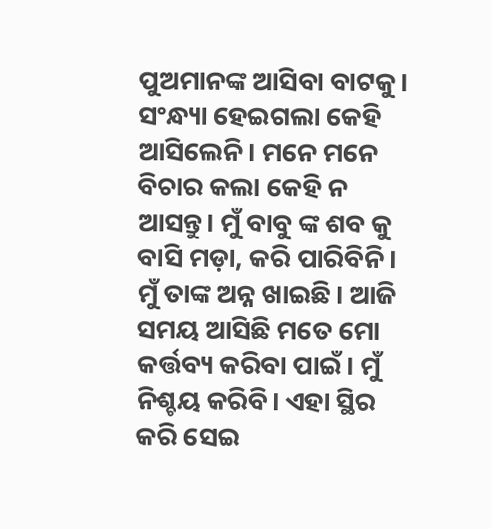ପୁଅମାନଙ୍କ ଆସିବା ବାଟକୁ। ସଂନ୍ଧ୍ୟା ହେଇଗଲା କେହି ଆସିଲେନି। ମନେ ମନେ ବିଚାର କଲା କେହି ନ ଆସନ୍ତୁ। ମୁଁ ବାବୁ ଙ୍କ ଶବ କୁ ବାସି ମଡ଼ା, କରି ପାରିବିନି। ମୁଁ ତାଙ୍କ ଅନ୍ନ ଖାଇଛି। ଆଜି ସମୟ ଆସିଛି ମତେ ମୋ କର୍ତ୍ତବ୍ୟ କରିବା ପାଇଁ। ମୁଁ ନିଶ୍ଚୟ କରିବି। ଏହା ସ୍ଥିର କରି ସେଇ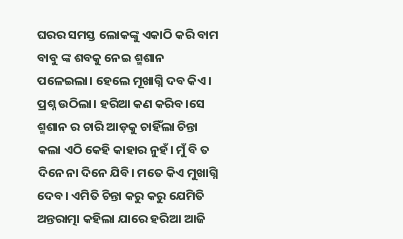ଘରର ସମସ୍ତ ଲୋକଙ୍କୁ ଏକାଠି କରି ବାମ ବାବୁ ଙ୍କ ଶବକୁ ନେଇ ଶ୍ମଶାନ ପଳେଇଲା। ହେଲେ ମୂଖାଗ୍ନି ଦବ କିଏ। ପ୍ରଶ୍ନ ଉଠିଲା। ହରିଆ କଣ କରିବ।ସେ ଶ୍ମଶାନ ର ଚାରି ଆଡ଼କୁ ଚାହିଁଲା ଚିନ୍ତା କଲା ଏଠି କେହି କାହାର ନୁହଁ। ମୁଁ ବି ତ ଦିନେ ନା ଦିନେ ଯିବି। ମତେ କିଏ ମୁଖାଗ୍ନି ଦେବ। ଏମିତି ଚିନ୍ତା କରୁ କରୁ ଯେମିତି ଅନ୍ତରାତ୍ମା କହିଲା ଯାରେ ହରିଆ ଆଜି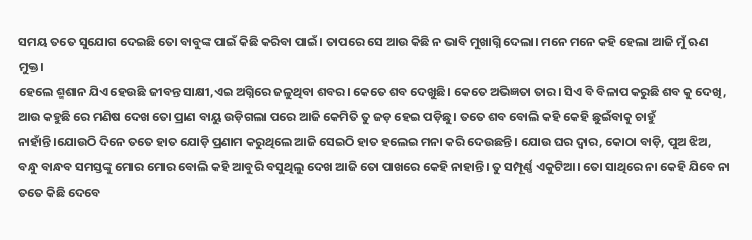ସମୟ ତତେ ସୁଯୋଗ ଦେଇଛି ତୋ ବାବୁଙ୍କ ପାଇଁ କିଛି କରିବା ପାଇଁ। ତାପରେ ସେ ଆଉ କିଛି ନ ଭାବି ମୁଖାଗ୍ନି ଦେଲା। ମନେ ମନେ କହି ହେଲା ଆଜି ମୁଁ ଋଣ ମୁକ୍ତ।
ହେଲେ ଶ୍ମଶାନ ଯିଏ ହେଉଛି ଜୀବନ୍ତ ସାକ୍ଷୀ,ଏଇ ଅଗ୍ନିରେ ଜଳୁଥିବା ଶବର। କେତେ ଶବ ଦେଖୁଛି। କେତେ ଅଭିଜ୍ଞତା ତାର। ସିଏ ବି ବିଳାପ କରୁଛି ଶବ କୁ ଦେଖି, ଆଉ କହୁଛି ରେ ମଣିଷ ଦେଖ ତୋ ପ୍ରାଣ ବାୟୁ ଉଡ଼ିଗଲା ପରେ ଆଜି କେମିତି ତୁ ଜଡ଼ ହେଇ ପଡ଼ିଛୁ। ତତେ ଶବ ବୋଲି କହି କେହି ଛୁଇଁବାକୁ ଚାହୁଁ ନାହାଁନ୍ତି।ଯୋଉଠି ଦିନେ ତତେ ହାତ ଯୋଡ଼ି ପ୍ରଣାମ କରୁଥିଲେ ଆଜି ସେଇଠି ହାତ ହଲେଇ ମନା କରି ଦେଉଛନ୍ତି। ଯୋଉ ଘର ଦ୍ବାର, କୋଠା ବାଡ଼ି, ପୁଅ ଝିଅ, ବନ୍ଧୁ ବାନ୍ଧବ ସମସ୍ତଙ୍କୁ ମୋର ମୋର ବୋଲି କହି ଆବୁରି ବସୁଥିଲୁ ଦେଖ ଆଜି ତୋ ପାଖରେ କେହି ନାହାନ୍ତି। ତୁ ସମ୍ପୂର୍ଣ୍ଣ ଏକୁଟିଆ। ତୋ ସାଥିରେ ନା କେହି ଯିବେ ନା ତତେ କିଛି ଦେବେ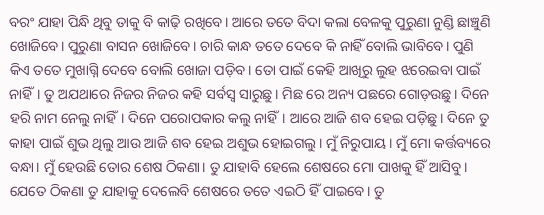ବରଂ ଯାହା ପିନ୍ଧି ଥିବୁ ତାକୁ ବି କାଢ଼ି ରଖିବେ। ଆରେ ତତେ ବିଦା କଲା ବେଳକୁ ପୁରୁଣା ନୁଣ୍ଡି ଛାଞ୍ଚୁଣି ଖୋଜିବେ। ପୁରୁଣା ବାସନ ଖୋଜିବେ। ଚାରି କାନ୍ଧ ତତେ ଦେବେ କି ନାହିଁ ବୋଲି ଭାବିବେ। ପୁଣି କିଏ ତତେ ମୁଖାଗ୍ନି ଦେବେ ବୋଲି ଖୋଜା ପଡ଼ିବ। ତୋ ପାଇଁ କେହି ଆଖିରୁ ଲୁହ ଝରେଇବା ପାଇଁ ନାହିଁ। ତୁ ଅଯଥାରେ ନିଜର ନିଜର କହି ସର୍ବସ୍ୱ ସାରୁଛୁ। ମିଛ ରେ ଅନ୍ୟ ପଛରେ ଗୋଡ଼ଉଛୁ। ଦିନେ ହରି ନାମ ନେଲୁ ନାହିଁ। ଦିନେ ପରୋପକାର କଲୁ ନାହିଁ। ଆରେ ଆଜି ଶବ ହେଇ ପଡ଼ିଛୁ। ଦିନେ ତୁ କାହା ପାଇଁ ଶୁଭ ଥିଲୁ ଆଉ ଆଜି ଶବ ହେଇ ଅଶୁଭ ହୋଇଗଲୁ। ମୁଁ ନିରୁପାୟ। ମୁଁ ମୋ କର୍ତ୍ତବ୍ୟରେ ବନ୍ଧା। ମୁଁ ହେଉଛି ତୋର ଶେଷ ଠିକଣା। ତୁ ଯାହାବି ହେଲେ ଶେଷରେ ମୋ ପାଖକୁ ହିଁ ଆସିବୁ। ଯେତେ ଠିକଣା ତୁ ଯାହାକୁ ଦେଲେବି ଶେଷରେ ତତେ ଏଇଠି ହିଁ ପାଇବେ। ତୁ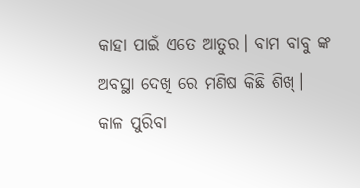କାହା ପାଇଁ ଏତେ ଆତୁର। ବାମ ବାବୁ ଙ୍କ ଅବସ୍ଥା ଦେଖି ରେ ମଣିଷ କିଛି ଶିଖ୍। କାଳ ପୁରିବା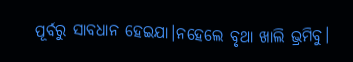ପୂର୍ବରୁ ସାବଧାନ ହେଇଯା।ନହେଲେ ବୃଥା ଖାଲି ଭ୍ରମିବୁ।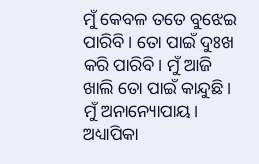ମୁଁ କେବଳ ତତେ ବୁଝେଇ ପାରିବି। ତୋ ପାଇଁ ଦୁଃଖ କରି ପାରିବି। ମୁଁ ଆଜି ଖାଲି ତୋ ପାଇଁ କାନ୍ଦୁଛି। ମୁଁ ଅନାନ୍ୟୋପାୟ।
ଅଧ୍ୟାପିକା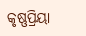କୃଷ୍ଣପ୍ରିୟା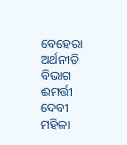ବେହେରା
ଅର୍ଥନୀତି ବିଭାଗ
ଈମର୍ତ୍ତୀ ଦେବୀ ମହିଳା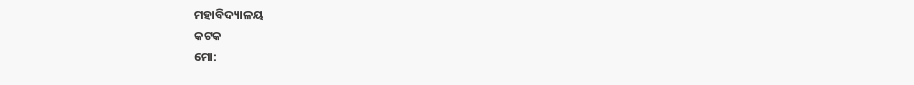ମହାବିଦ୍ୟାଳୟ
କଟକ
ମୋ: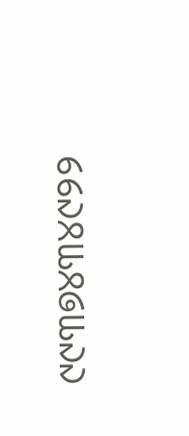୯୯୩୭୪୩୪୯୨୨